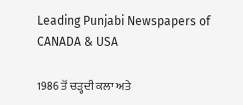Leading Punjabi Newspapers of CANADA & USA

1986 ਤੋਂ ਚੜ੍ਹਦੀ ਕਲਾ ਅਤੇ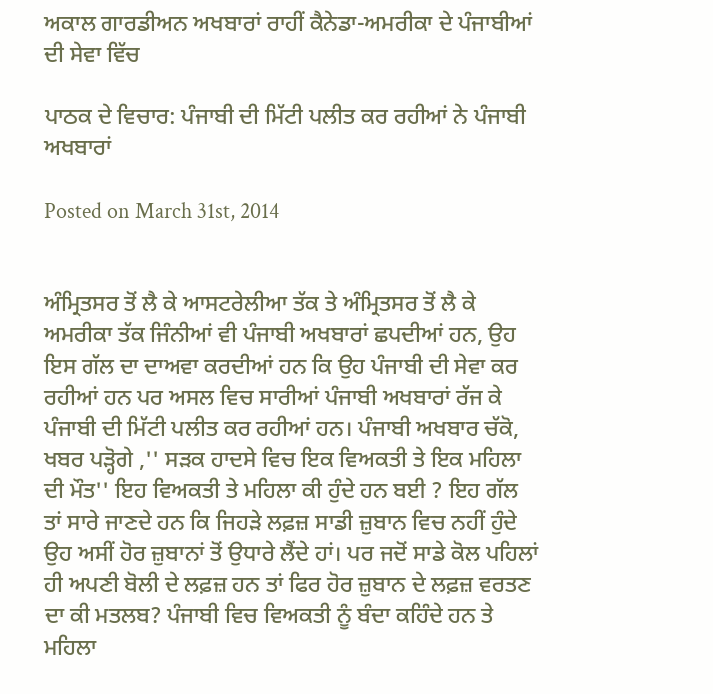ਅਕਾਲ ਗਾਰਡੀਅਨ ਅਖਬਾਰਾਂ ਰਾਹੀਂ ਕੈਨੇਡਾ-ਅਮਰੀਕਾ ਦੇ ਪੰਜਾਬੀਆਂ ਦੀ ਸੇਵਾ ਵਿੱਚ

ਪਾਠਕ ਦੇ ਵਿਚਾਰ: ਪੰਜਾਬੀ ਦੀ ਮਿੱਟੀ ਪਲੀਤ ਕਰ ਰਹੀਆਂ ਨੇ ਪੰਜਾਬੀ ਅਖਬਾਰਾਂ

Posted on March 31st, 2014


ਅੰਮ੍ਰਿਤਸਰ ਤੋਂ ਲੈ ਕੇ ਆਸਟਰੇਲੀਆ ਤੱਕ ਤੇ ਅੰਮ੍ਰਿਤਸਰ ਤੋਂ ਲੈ ਕੇ ਅਮਰੀਕਾ ਤੱਕ ਜਿੰਨੀਆਂ ਵੀ ਪੰਜਾਬੀ ਅਖਬਾਰਾਂ ਛਪਦੀਆਂ ਹਨ, ਉਹ ਇਸ ਗੱਲ ਦਾ ਦਾਅਵਾ ਕਰਦੀਆਂ ਹਨ ਕਿ ਉਹ ਪੰਜਾਬੀ ਦੀ ਸੇਵਾ ਕਰ ਰਹੀਆਂ ਹਨ ਪਰ ਅਸਲ ਵਿਚ ਸਾਰੀਆਂ ਪੰਜਾਬੀ ਅਖਬਾਰਾਂ ਰੱਜ ਕੇ ਪੰਜਾਬੀ ਦੀ ਮਿੱਟੀ ਪਲੀਤ ਕਰ ਰਹੀਆਂ ਹਨ। ਪੰਜਾਬੀ ਅਖਬਾਰ ਚੱਕੋ, ਖਬਰ ਪੜ੍ਹੋਗੇ ,'' ਸੜਕ ਹਾਦਸੇ ਵਿਚ ਇਕ ਵਿਅਕਤੀ ਤੇ ਇਕ ਮਹਿਲਾ ਦੀ ਮੌਤ'' ਇਹ ਵਿਅਕਤੀ ਤੇ ਮਹਿਲਾ ਕੀ ਹੁੰਦੇ ਹਨ ਬਈ ? ਇਹ ਗੱਲ ਤਾਂ ਸਾਰੇ ਜਾਣਦੇ ਹਨ ਕਿ ਜਿਹੜੇ ਲਫ਼ਜ਼ ਸਾਡੀ ਜ਼ੁਬਾਨ ਵਿਚ ਨਹੀਂ ਹੁੰਦੇ ਉਹ ਅਸੀਂ ਹੋਰ ਜ਼ੁਬਾਨਾਂ ਤੋਂ ਉਧਾਰੇ ਲੈਂਦੇ ਹਾਂ। ਪਰ ਜਦੋਂ ਸਾਡੇ ਕੋਲ ਪਹਿਲਾਂ ਹੀ ਅਪਣੀ ਬੋਲੀ ਦੇ ਲਫ਼ਜ਼ ਹਨ ਤਾਂ ਫਿਰ ਹੋਰ ਜ਼ੁਬਾਨ ਦੇ ਲਫ਼ਜ਼ ਵਰਤਣ ਦਾ ਕੀ ਮਤਲਬ? ਪੰਜਾਬੀ ਵਿਚ ਵਿਅਕਤੀ ਨੂੰ ਬੰਦਾ ਕਹਿੰਦੇ ਹਨ ਤੇ ਮਹਿਲਾ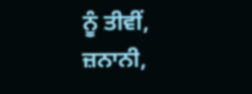ਨੂੰ ਤੀਵੀਂ, ਜ਼ਨਾਨੀ,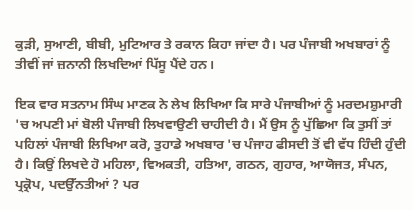ਕੁੜੀ, ਸੁਆਣੀ, ਬੀਬੀ, ਮੁਟਿਆਰ ਤੇ ਰਕਾਨ ਕਿਹਾ ਜਾਂਦਾ ਹੈ। ਪਰ ਪੰਜਾਬੀ ਅਖਬਾਰਾਂ ਨੂੰ ਤੀਵੀਂ ਜਾਂ ਜ਼ਨਾਨੀ ਲਿਖਦਿਆਂ ਪਿੱਸੂ ਪੈਂਦੇ ਹਨ।

ਇਕ ਵਾਰ ਸਤਨਾਮ ਸਿੰਘ ਮਾਣਕ ਨੇ ਲੇਖ ਲਿਖਿਆ ਕਿ ਸਾਰੇ ਪੰਜਾਬੀਆਂ ਨੂੰ ਮਰਦਮਸ਼ੁਮਾਰੀ 'ਚ ਅਪਣੀ ਮਾਂ ਬੋਲੀ ਪੰਜਾਬੀ ਲਿਖਵਾਉਣੀ ਚਾਹੀਦੀ ਹੈ। ਮੈਂ ਉਸ ਨੂੰ ਪੁੱਛਿਆ ਕਿ ਤੁਸੀਂ ਤਾਂ ਪਹਿਲਾਂ ਪੰਜਾਬੀ ਲਿਖਿਆ ਕਰੋ, ਤੁਹਾਡੇ ਅਖਬਾਰ 'ਚ ਪੰਜਾਹ ਫੀਸਦੀ ਤੋਂ ਵੀ ਵੱਧ ਹਿੰਦੀ ਹੁੰਦੀ ਹੈ। ਕਿਉਂ ਲਿਖਦੇ ਹੋ ਮਹਿਲਾ, ਵਿਅਕਤੀ, ਹਤਿਆ, ਗਠਨ, ਗੁਹਾਰ, ਆਯੋਜਤ, ਸੰਪਨ, ਪ੍ਰਕ੍ਰੋਪ, ਪਦਉੱਨਤੀਆਂ ? ਪਰ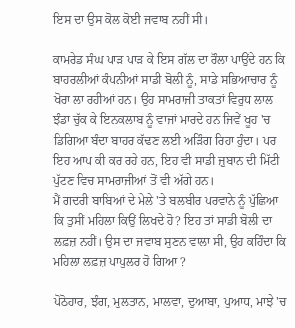ਇਸ ਦਾ ਉਸ ਕੋਲ ਕੋਈ ਜਵਾਬ ਨਹੀਂ ਸੀ।

ਕਾਮਰੇਡ ਸੰਘ ਪਾੜ ਪਾੜ ਕੇ ਇਸ ਗੱਲ ਦਾ ਰੌਲਾ ਪਾਉਂਦੇ ਹਨ ਕਿ ਬਾਹਰਲੀਆਂ ਕੰਪਨੀਆਂ ਸਾਡੀ ਬੋਲੀ ਨੂੰ, ਸਾਡੇ ਸਭਿਆਚਾਰ ਨੂੰ ਖੋਰਾ ਲਾ ਰਹੀਆਂ ਹਨ। ਉਹ ਸਾਮਰਾਜੀ ਤਾਕਤਾਂ ਵਿਰੁਧ ਲਾਲ ਝੰਡਾ ਚੁੱਕ ਕੇ ਇਨਕਲਾਬ ਨੂੰ ਵਾਜਾਂ ਮਾਰਦੇ ਹਨ ਜਿਵੇਂ ਖੂਹ 'ਚ ਡਿਗਿਆ ਬੰਦਾ ਬਾਹਰ ਕੱਢਣ ਲਈ ਅੜਿੰਗ ਰਿਹਾ ਹੁੰਦਾ। ਪਰ ਇਹ ਆਪ ਕੀ ਕਰ ਰਹੇ ਹਨ, ਇਹ ਵੀ ਸਾਡੀ ਜ਼ੁਬਾਨ ਦੀ ਮਿੱਟੀ ਪੁੱਟਣ ਵਿਚ ਸਾਮਰਾਜੀਆਂ ਤੋਂ ਵੀ ਅੱਗੇ ਹਨ।
ਮੈਂ ਗਦਰੀ ਬਾਬਿਆਂ ਦੇ ਮੇਲੇ 'ਤੇ ਬਲਬੀਰ ਪਰਵਾਨੇ ਨੂੰ ਪੁੱਛਿਆ ਕਿ ਤੁਸੀਂ ਮਹਿਲਾ ਕਿਉਂ ਲਿਖਦੇ ਹੋ? ਇਹ ਤਾਂ ਸਾਡੀ ਬੋਲੀ ਦਾ ਲਫ਼ਜ਼ ਨਹੀਂ। ਉਸ ਦਾ ਜਵਾਬ ਸੁਣਨ ਵਾਲਾ ਸੀ, ਉਹ ਕਹਿੰਦਾ ਕਿ ਮਹਿਲਾ ਲਫ਼ਜ਼ ਪਾਪੁਲਰ ਹੋ ਗਿਆ ?

ਪੋਠੋਹਾਰ, ਝੰਗ, ਮੁਲਤਾਨ, ਮਾਲਵਾ, ਦੁਆਬਾ, ਪੁਆਧ, ਮਾਝੇ 'ਚ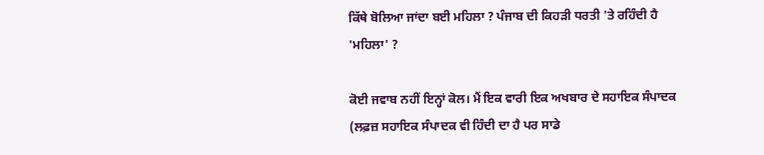ਕਿੱਥੇ ਬੋਲਿਆ ਜਾਂਦਾ ਬਈ ਮਹਿਲਾ ? ਪੰਜਾਬ ਦੀ ਕਿਹੜੀ ਧਰਤੀ 'ਤੇ ਰਹਿੰਦੀ ਹੈ 'ਮਹਿਲਾ' ?

ਕੋਈ ਜਵਾਬ ਨਹੀਂ ਇਨ੍ਹਾਂ ਕੋਲ। ਮੈਂ ਇਕ ਵਾਰੀ ਇਕ ਅਖਬਾਰ ਦੇ ਸਹਾਇਕ ਸੰਪਾਦਕ (ਲਫ਼ਜ਼ ਸਹਾਇਕ ਸੰਪਾਦਕ ਵੀ ਹਿੰਦੀ ਦਾ ਹੈ ਪਰ ਸਾਡੇ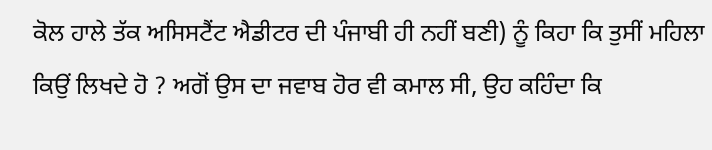ਕੋਲ ਹਾਲੇ ਤੱਕ ਅਸਿਸਟੈਂਟ ਐਡੀਟਰ ਦੀ ਪੰਜਾਬੀ ਹੀ ਨਹੀਂ ਬਣੀ) ਨੂੰ ਕਿਹਾ ਕਿ ਤੁਸੀਂ ਮਹਿਲਾ ਕਿਉਂ ਲਿਖਦੇ ਹੋ ? ਅਗੋਂ ਉਸ ਦਾ ਜਵਾਬ ਹੋਰ ਵੀ ਕਮਾਲ ਸੀ, ਉਹ ਕਹਿੰਦਾ ਕਿ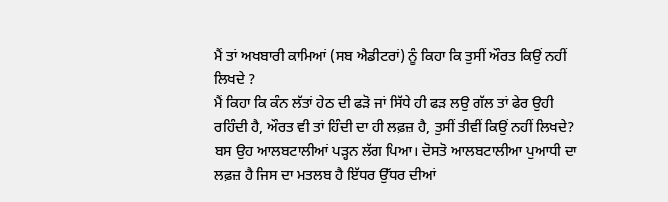ਮੈਂ ਤਾਂ ਅਖਬਾਰੀ ਕਾਮਿਆਂ (ਸਬ ਐਡੀਟਰਾਂ) ਨੂੰ ਕਿਹਾ ਕਿ ਤੁਸੀਂ ਔਰਤ ਕਿਉਂ ਨਹੀਂ ਲਿਖਦੇ ?
ਮੈਂ ਕਿਹਾ ਕਿ ਕੰਨ ਲੱਤਾਂ ਹੇਠ ਦੀ ਫੜੋ ਜਾਂ ਸਿੱਧੇ ਹੀ ਫੜ ਲਉ ਗੱਲ ਤਾਂ ਫੇਰ ਉਹੀ ਰਹਿੰਦੀ ਹੈ, ਔਰਤ ਵੀ ਤਾਂ ਹਿੰਦੀ ਦਾ ਹੀ ਲਫ਼ਜ਼ ਹੈ, ਤੁਸੀਂ ਤੀਵੀਂ ਕਿਉਂ ਨਹੀਂ ਲਿਖਦੇ? ਬਸ ਉਹ ਆਲਬਟਾਲੀਆਂ ਪੜ੍ਹਨ ਲੱਗ ਪਿਆ। ਦੋਸਤੋ ਆਲਬਟਾਲੀਆ ਪੁਆਧੀ ਦਾ ਲਫ਼ਜ਼ ਹੈ ਜਿਸ ਦਾ ਮਤਲਬ ਹੈ ਇੱਧਰ ਉੱਧਰ ਦੀਆਂ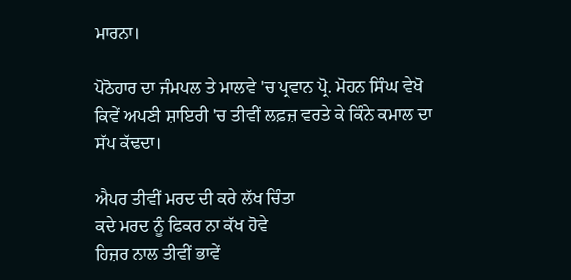ਮਾਰਨਾ।

ਪੋਠੋਹਾਰ ਦਾ ਜੰਮਪਲ ਤੇ ਮਾਲਵੇ 'ਚ ਪ੍ਰਵਾਨ ਪ੍ਰੋ. ਮੋਹਨ ਸਿੰਘ ਵੇਖੋ ਕਿਵੇਂ ਅਪਣੀ ਸ਼ਾਇਰੀ 'ਚ ਤੀਵੀਂ ਲਫ਼ਜ਼ ਵਰਤੇ ਕੇ ਕਿੰਨੇ ਕਮਾਲ ਦਾ ਸੱਪ ਕੱਢਦਾ।

ਐਪਰ ਤੀਵੀਂ ਮਰਦ ਦੀ ਕਰੇ ਲੱਖ ਚਿੰਤਾ
ਕਦੇ ਮਰਦ ਨੂੰ ਫਿਕਰ ਨਾ ਕੱਖ ਹੋਵੇ
ਹਿਜ਼ਰ ਨਾਲ ਤੀਵੀਂ ਭਾਵੇਂ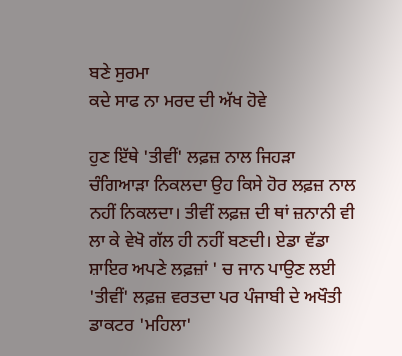ਬਣੇ ਸੁਰਮਾ
ਕਦੇ ਸਾਫ ਨਾ ਮਰਦ ਦੀ ਅੱਖ ਹੋਵੇ

ਹੁਣ ਇੱਥੇ 'ਤੀਵੀਂ' ਲਫ਼ਜ਼ ਨਾਲ ਜਿਹੜਾ ਚੰਗਿਆੜਾ ਨਿਕਲਦਾ ਉਹ ਕਿਸੇ ਹੋਰ ਲਫ਼ਜ਼ ਨਾਲ ਨਹੀਂ ਨਿਕਲਦਾ। ਤੀਵੀਂ ਲਫ਼ਜ਼ ਦੀ ਥਾਂ ਜ਼ਨਾਨੀ ਵੀ ਲਾ ਕੇ ਵੇਖੋ ਗੱਲ ਹੀ ਨਹੀਂ ਬਣਦੀ। ਏਡਾ ਵੱਡਾ ਸ਼ਾਇਰ ਅਪਣੇ ਲਫ਼ਜ਼ਾਂ ' ਚ ਜਾਨ ਪਾਉਣ ਲਈ 'ਤੀਵੀਂ' ਲਫ਼ਜ਼ ਵਰਤਦਾ ਪਰ ਪੰਜਾਬੀ ਦੇ ਅਖੌਤੀ ਡਾਕਟਰ 'ਮਹਿਲਾ'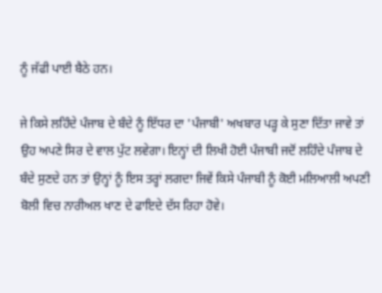ਨੂੰ ਜੱਫੀ ਪਾਈ ਬੈਠੇ ਹਨ।

ਜੇ ਕਿਸੇ ਲਹਿੰਦੇ ਪੰਜਾਬ ਦੇ ਬੰਦੇ ਨੂੰ ਇੱਧਰ ਦਾ 'ਪੰਜਾਬੀ' ਅਖਬਾਰ ਪੜ੍ਹ ਕੇ ਸੁਣਾ ਦਿੱਤਾ ਜਾਵੇ ਤਾਂ ਉਹ ਅਪਣੇ ਸਿਰ ਦੇ ਵਾਲ ਪੁੱਟ ਲਵੇਗਾ। ਇਨ੍ਹਾਂ ਦੀ ਲਿਖੀ ਹੋਈ ਪੰਜਾਬੀ ਜਦੋਂ ਲਹਿੰਦੇ ਪੰਜਾਬ ਦੇ ਬੰਦੇ ਸੁਣਦੇ ਹਨ ਤਾਂ ਉਨ੍ਹਾਂ ਨੂੰ ਇਸ ਤਰ੍ਹਾਂ ਲਗਦਾ ਜਿਵੇਂ ਕਿਸੇ ਪੰਜਾਬੀ ਨੂੰ ਕੋਈ ਮਲਿਆਲੀ ਅਪਣੀ ਬੋਲੀ ਵਿਚ ਨਾਰੀਅਲ ਖਾਣ ਦੇ ਫਾਇਦੇ ਦੱਸ ਰਿਹਾ ਹੋਵੇ।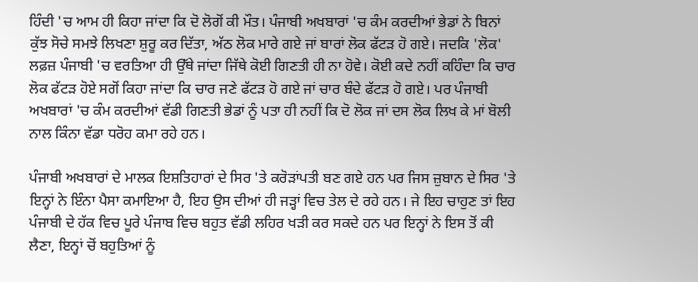ਹਿੰਦੀ 'ਚ ਆਮ ਹੀ ਕਿਹਾ ਜਾਂਦਾ ਕਿ ਦੋ ਲੋਗੋਂ ਕੀ ਮੌਤ। ਪੰਜਾਬੀ ਅਖਬਾਰਾਂ 'ਚ ਕੰਮ ਕਰਦੀਆਂ ਭੇਡਾਂ ਨੇ ਬਿਨਾਂ ਕੁੱਝ ਸੋਚੇ ਸਮਝੇ ਲਿਖਣਾ ਸ਼ੁਰੂ ਕਰ ਦਿੱਤਾ, ਅੱਠ ਲੋਕ ਮਾਰੇ ਗਏ ਜਾਂ ਬਾਰਾਂ ਲੋਕ ਫੱਟੜ ਹੋ ਗਏ। ਜਦਕਿ 'ਲੋਕ' ਲਫ਼ਜ਼ ਪੰਜਾਬੀ 'ਚ ਵਰਤਿਆ ਹੀ ਉੱਥੇ ਜਾਂਦਾ ਜਿੱਥੇ ਕੋਈ ਗਿਣਤੀ ਹੀ ਨਾ ਹੋਵੇ। ਕੋਈ ਕਦੇ ਨਹੀਂ ਕਹਿੰਦਾ ਕਿ ਚਾਰ ਲੋਕ ਫੱਟੜ ਹੋਏ ਸਗੋਂ ਕਿਹਾ ਜਾਂਦਾ ਕਿ ਚਾਰ ਜਣੇ ਫੱਟੜ ਹੋ ਗਏ ਜਾਂ ਚਾਰ ਬੰਦੇ ਫੱਟੜ ਹੋ ਗਏ। ਪਰ ਪੰਜਾਬੀ ਅਖਬਾਰਾਂ 'ਚ ਕੰਮ ਕਰਦੀਆਂ ਵੱਡੀ ਗਿਣਤੀ ਭੇਡਾਂ ਨੂੰ ਪਤਾ ਹੀ ਨਹੀਂ ਕਿ ਦੋ ਲੋਕ ਜਾਂ ਦਸ ਲੋਕ ਲਿਖ ਕੇ ਮਾਂ ਬੋਲੀ ਨਾਲ ਕਿੰਨਾ ਵੱਡਾ ਧਰੋਹ ਕਮਾ ਰਹੇ ਹਨ।

ਪੰਜਾਬੀ ਅਖਬਾਰਾਂ ਦੇ ਮਾਲਕ ਇਸ਼ਤਿਹਾਰਾਂ ਦੇ ਸਿਰ 'ਤੇ ਕਰੋੜਾਂਪਤੀ ਬਣ ਗਏ ਹਨ ਪਰ ਜਿਸ ਜ਼ੁਬਾਨ ਦੇ ਸਿਰ 'ਤੇ ਇਨ੍ਹਾਂ ਨੇ ਇੰਨਾ ਪੈਸਾ ਕਮਾਇਆ ਹੈ, ਇਹ ਉਸ ਦੀਆਂ ਹੀ ਜੜ੍ਹਾਂ ਵਿਚ ਤੇਲ ਦੇ ਰਹੇ ਹਨ। ਜੇ ਇਹ ਚਾਹੁਣ ਤਾਂ ਇਹ ਪੰਜਾਬੀ ਦੇ ਹੱਕ ਵਿਚ ਪੂਰੇ ਪੰਜਾਬ ਵਿਚ ਬਹੁਤ ਵੱਡੀ ਲਹਿਰ ਖੜੀ ਕਰ ਸਕਦੇ ਹਨ ਪਰ ਇਨ੍ਹਾਂ ਨੇ ਇਸ ਤੋਂ ਕੀ ਲੈਣਾ, ਇਨ੍ਹਾਂ ਚੋਂ ਬਹੁਤਿਆਂ ਨੂੰ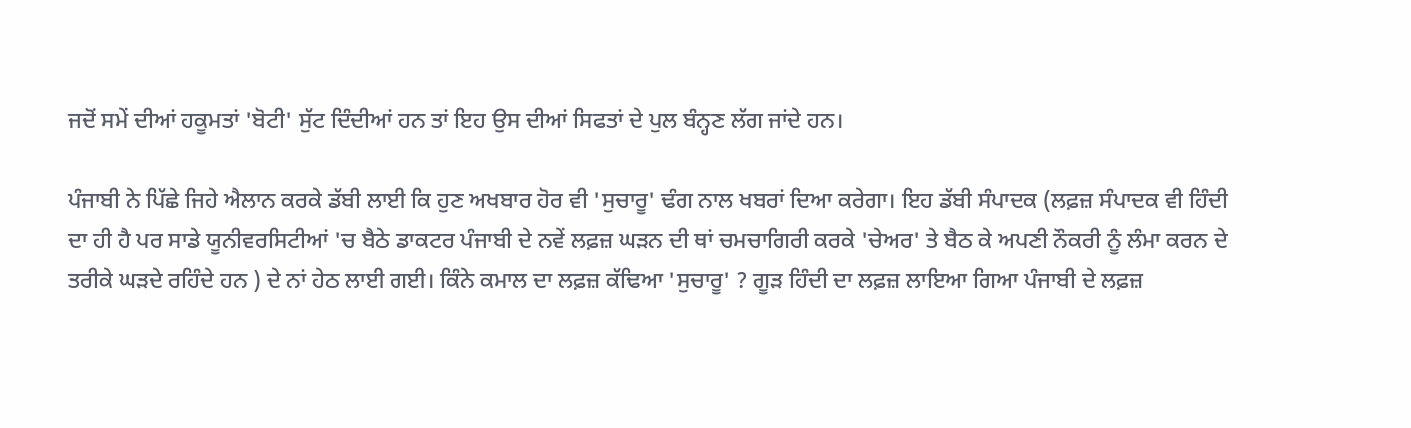ਜਦੋਂ ਸਮੇਂ ਦੀਆਂ ਹਕੂਮਤਾਂ 'ਬੋਟੀ' ਸੁੱਟ ਦਿੰਦੀਆਂ ਹਨ ਤਾਂ ਇਹ ਉਸ ਦੀਆਂ ਸਿਫਤਾਂ ਦੇ ਪੁਲ ਬੰਨ੍ਹਣ ਲੱਗ ਜਾਂਦੇ ਹਨ।

ਪੰਜਾਬੀ ਨੇ ਪਿੱਛੇ ਜਿਹੇ ਐਲਾਨ ਕਰਕੇ ਡੱਬੀ ਲਾਈ ਕਿ ਹੁਣ ਅਖਬਾਰ ਹੋਰ ਵੀ 'ਸੁਚਾਰੂ' ਢੰਗ ਨਾਲ ਖਬਰਾਂ ਦਿਆ ਕਰੇਗਾ। ਇਹ ਡੱਬੀ ਸੰਪਾਦਕ (ਲਫ਼ਜ਼ ਸੰਪਾਦਕ ਵੀ ਹਿੰਦੀ ਦਾ ਹੀ ਹੈ ਪਰ ਸਾਡੇ ਯੂਨੀਵਰਸਿਟੀਆਂ 'ਚ ਬੈਠੇ ਡਾਕਟਰ ਪੰਜਾਬੀ ਦੇ ਨਵੇਂ ਲਫ਼ਜ਼ ਘੜਨ ਦੀ ਥਾਂ ਚਮਚਾਗਿਰੀ ਕਰਕੇ 'ਚੇਅਰ' ਤੇ ਬੈਠ ਕੇ ਅਪਣੀ ਨੌਕਰੀ ਨੂੰ ਲੰਮਾ ਕਰਨ ਦੇ ਤਰੀਕੇ ਘੜਦੇ ਰਹਿੰਦੇ ਹਨ ) ਦੇ ਨਾਂ ਹੇਠ ਲਾਈ ਗਈ। ਕਿੰਨੇ ਕਮਾਲ ਦਾ ਲਫ਼ਜ਼ ਕੱਢਿਆ 'ਸੁਚਾਰੂ' ? ਗੂੜ ਹਿੰਦੀ ਦਾ ਲਫ਼ਜ਼ ਲਾਇਆ ਗਿਆ ਪੰਜਾਬੀ ਦੇ ਲਫ਼ਜ਼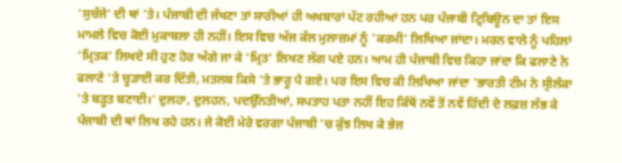'ਸੁਚੱਜੇ' ਦੀ ਥਾਂ 'ਤੇ। ਪੰਜਾਬੀ ਦੀ ਜੱਖਣਾ ਤਾਂ ਸਾਰੀਆਂ ਹੀ ਅਖਬਾਰਾਂ ਪੱਟ ਰਹੀਆਂ ਹਨ ਪਰ ਪੰਜਾਬੀ ਟ੍ਰਿਬਿਊਨ ਦਾ ਤਾਂ ਇਸ ਮਾਮਲੇ ਵਿਚ ਕੋਈ ਮੁਕਾਬਲਾ ਹੀ ਨਹੀਂ। ਇਸ ਵਿਚ ਅੱਜ ਕੱਲ ਮੁਲਾਜ਼ਮਾਂ ਨੂੰ 'ਕਰਮੀ' ਲਿਖਿਆ ਜਾਂਦਾ। ਮਰਨ ਵਾਲੇ ਨੂੰ ਪਹਿਲਾਂ 'ਮ੍ਰਿਤਕ' ਲਿਖਦੇ ਸੀ ਹੁਣ ਹੋਰ ਅੱਗੇ ਜਾ ਕੇ 'ਮ੍ਰਿਤ' ਲਿਖਣ ਲੱਗ ਪਏ ਹਨ। ਆਮ ਹੀ ਪੰਜਾਬੀ ਵਿਚ ਕਿਹਾ ਜਾਂਦਾ ਕਿ ਫਲਾਣੇ ਨੇ ਫਲਾਣੇ 'ਤੇ ਚ੍ਹੜਾਈ ਕਰ ਦਿੱਤੀ, ਮਤਲਬ ਕਿਸੇ 'ਤੇ ਭਾਰੂ ਪੈ ਗਏ। ਪਰ ਇਸ ਵਿਚ ਕੀ ਲਿਖਿਆ ਜਾਂਦਾ 'ਭਾਰਤੀ ਟੀਮ ਨੇ ਸ੍ਰੀਲੰਕਾ 'ਤੇ ਬੜ੍ਹਤ ਬਣਾਈ।' ਦੁਲਹਾ, ਦੁਲਹਨ, ਪਦਉੱਨਤੀਆਂ, ਸਪਤਾਹ ਪਤਾ ਨਹੀਂ ਇਹ ਕਿੱਥੋਂ ਨਵੇਂ ਤੋਂ ਨਵੇਂ ਹਿੰਦੀ ਦੇ ਲਫ਼ਜ਼ ਲੱਭ ਕੇ ਪੰਜਾਬੀ ਦੀ ਥਾਂ ਲਿਖ ਰਹੇ ਹਨ। ਜੇ ਕੋਈ ਮੇਰੇ ਵਰਗਾ ਪੰਜਾਬੀ 'ਚ ਕੁੱਝ ਲਿਖ ਕੇ ਭੇਜ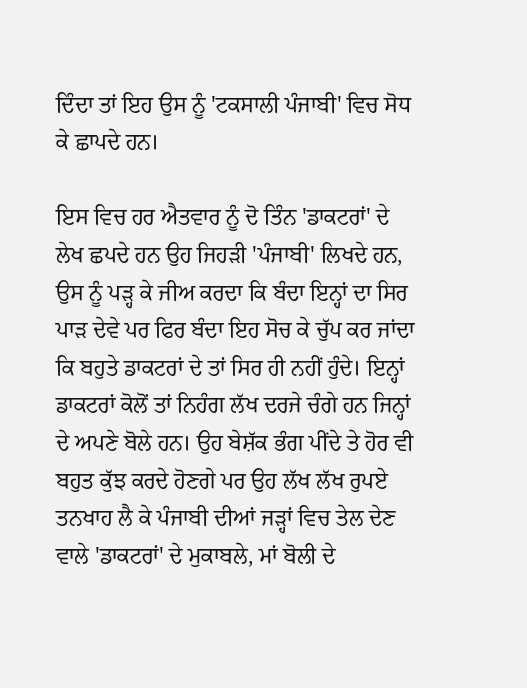ਦਿੰਦਾ ਤਾਂ ਇਹ ਉਸ ਨੂੰ 'ਟਕਸਾਲੀ ਪੰਜਾਬੀ' ਵਿਚ ਸੋਧ ਕੇ ਛਾਪਦੇ ਹਨ।

ਇਸ ਵਿਚ ਹਰ ਐਤਵਾਰ ਨੂੰ ਦੋ ਤਿੰਨ 'ਡਾਕਟਰਾਂ' ਦੇ ਲੇਖ ਛਪਦੇ ਹਨ ਉਹ ਜਿਹੜੀ 'ਪੰਜਾਬੀ' ਲਿਖਦੇ ਹਨ, ਉਸ ਨੂੰ ਪੜ੍ਹ ਕੇ ਜੀਅ ਕਰਦਾ ਕਿ ਬੰਦਾ ਇਨ੍ਹਾਂ ਦਾ ਸਿਰ ਪਾੜ ਦੇਵੇ ਪਰ ਫਿਰ ਬੰਦਾ ਇਹ ਸੋਚ ਕੇ ਚੁੱਪ ਕਰ ਜਾਂਦਾ ਕਿ ਬਹੁਤੇ ਡਾਕਟਰਾਂ ਦੇ ਤਾਂ ਸਿਰ ਹੀ ਨਹੀਂ ਹੁੰਦੇ। ਇਨ੍ਹਾਂ ਡਾਕਟਰਾਂ ਕੋਲੋਂ ਤਾਂ ਨਿਹੰਗ ਲੱਖ ਦਰਜੇ ਚੰਗੇ ਹਨ ਜਿਨ੍ਹਾਂ ਦੇ ਅਪਣੇ ਬੋਲੇ ਹਨ। ਉਹ ਬੇਸ਼ੱਕ ਭੰਗ ਪੀਂਦੇ ਤੇ ਹੋਰ ਵੀ ਬਹੁਤ ਕੁੱਝ ਕਰਦੇ ਹੋਣਗੇ ਪਰ ਉਹ ਲੱਖ ਲੱਖ ਰੁਪਏ ਤਨਖਾਹ ਲੈ ਕੇ ਪੰਜਾਬੀ ਦੀਆਂ ਜੜ੍ਹਾਂ ਵਿਚ ਤੇਲ ਦੇਣ ਵਾਲੇ 'ਡਾਕਟਰਾਂ' ਦੇ ਮੁਕਾਬਲੇ, ਮਾਂ ਬੋਲੀ ਦੇ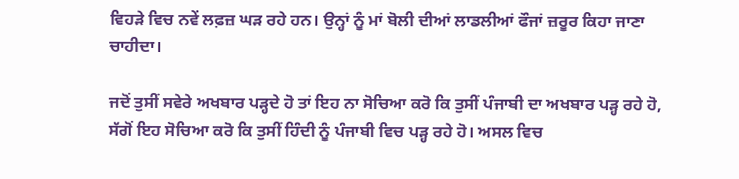ਵਿਹੜੇ ਵਿਚ ਨਵੇਂ ਲਫ਼ਜ਼ ਘੜ ਰਹੇ ਹਨ। ਉਨ੍ਹਾਂ ਨੂੰ ਮਾਂ ਬੋਲੀ ਦੀਆਂ ਲਾਡਲੀਆਂ ਫੌਜਾਂ ਜ਼ਰੂਰ ਕਿਹਾ ਜਾਣਾ ਚਾਹੀਦਾ।

ਜਦੋਂ ਤੁਸੀਂ ਸਵੇਰੇ ਅਖਬਾਰ ਪੜ੍ਹਦੇ ਹੋ ਤਾਂ ਇਹ ਨਾ ਸੋਚਿਆ ਕਰੋ ਕਿ ਤੁਸੀਂ ਪੰਜਾਬੀ ਦਾ ਅਖਬਾਰ ਪੜ੍ਹ ਰਹੇ ਹੋ, ਸੱਗੋਂ ਇਹ ਸੋਚਿਆ ਕਰੋ ਕਿ ਤੁਸੀਂ ਹਿੰਦੀ ਨੂੰ ਪੰਜਾਬੀ ਵਿਚ ਪੜ੍ਹ ਰਹੇ ਹੋ। ਅਸਲ ਵਿਚ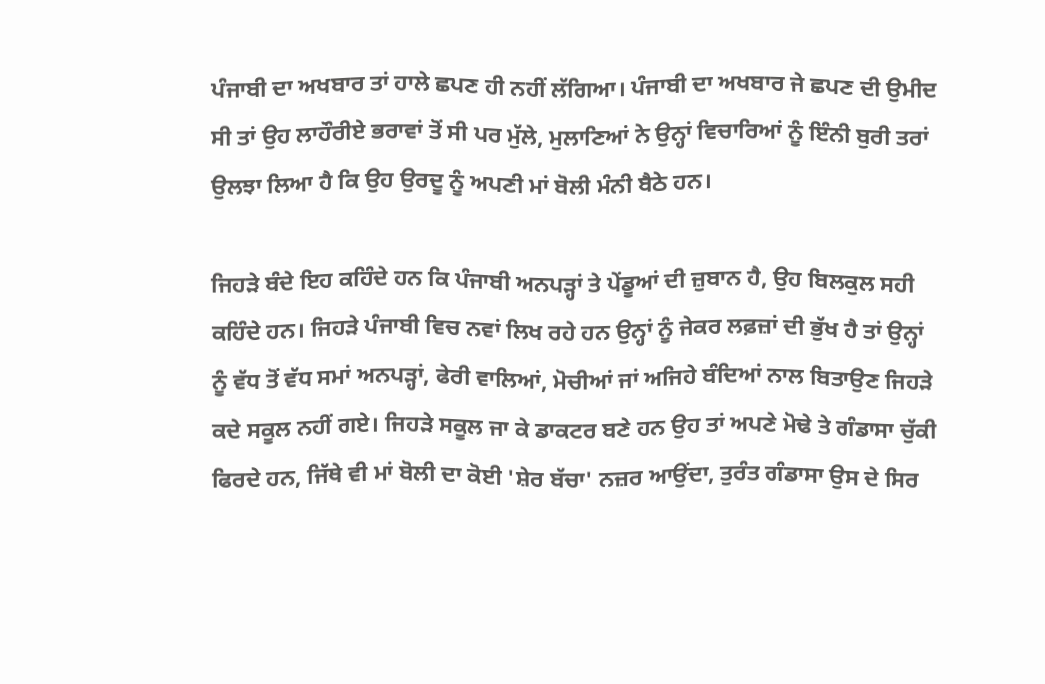ਪੰਜਾਬੀ ਦਾ ਅਖਬਾਰ ਤਾਂ ਹਾਲੇ ਛਪਣ ਹੀ ਨਹੀਂ ਲੱਗਿਆ। ਪੰਜਾਬੀ ਦਾ ਅਖਬਾਰ ਜੇ ਛਪਣ ਦੀ ਉਮੀਦ ਸੀ ਤਾਂ ਉਹ ਲਾਹੌਰੀਏ ਭਰਾਵਾਂ ਤੋਂ ਸੀ ਪਰ ਮੁੱਲੇ, ਮੁਲਾਣਿਆਂ ਨੇ ਉਨ੍ਹਾਂ ਵਿਚਾਰਿਆਂ ਨੂੰ ਇੰਨੀ ਬੁਰੀ ਤਰਾਂ ਉਲਝਾ ਲਿਆ ਹੈ ਕਿ ਉਹ ਉਰਦੂ ਨੂੰ ਅਪਣੀ ਮਾਂ ਬੋਲੀ ਮੰਨੀ ਬੈਠੇ ਹਨ।

ਜਿਹੜੇ ਬੰਦੇ ਇਹ ਕਹਿੰਦੇ ਹਨ ਕਿ ਪੰਜਾਬੀ ਅਨਪੜ੍ਹਾਂ ਤੇ ਪੇਂਡੂਆਂ ਦੀ ਜ਼ੁਬਾਨ ਹੈ, ਉਹ ਬਿਲਕੁਲ ਸਹੀ ਕਹਿੰਦੇ ਹਨ। ਜਿਹੜੇ ਪੰਜਾਬੀ ਵਿਚ ਨਵਾਂ ਲਿਖ ਰਹੇ ਹਨ ਉਨ੍ਹਾਂ ਨੂੰ ਜੇਕਰ ਲਫ਼ਜ਼ਾਂ ਦੀ ਭੁੱਖ ਹੈ ਤਾਂ ਉਨ੍ਹਾਂ ਨੂੰ ਵੱਧ ਤੋਂ ਵੱਧ ਸਮਾਂ ਅਨਪੜ੍ਹਾਂ, ਫੇਰੀ ਵਾਲਿਆਂ, ਮੋਚੀਆਂ ਜਾਂ ਅਜਿਹੇ ਬੰਦਿਆਂ ਨਾਲ ਬਿਤਾਉਣ ਜਿਹੜੇ ਕਦੇ ਸਕੂਲ ਨਹੀਂ ਗਏ। ਜਿਹੜੇ ਸਕੂਲ ਜਾ ਕੇ ਡਾਕਟਰ ਬਣੇ ਹਨ ਉਹ ਤਾਂ ਅਪਣੇ ਮੋਢੇ ਤੇ ਗੰਡਾਸਾ ਚੁੱਕੀ ਫਿਰਦੇ ਹਨ, ਜਿੱਥੇ ਵੀ ਮਾਂ ਬੋਲੀ ਦਾ ਕੋਈ 'ਸ਼ੇਰ ਬੱਚਾ' ਨਜ਼ਰ ਆਉਂਦਾ, ਤੁਰੰਤ ਗੰਡਾਸਾ ਉਸ ਦੇ ਸਿਰ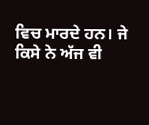ਵਿਚ ਮਾਰਦੇ ਹਨ। ਜੇ ਕਿਸੇ ਨੇ ਅੱਜ ਵੀ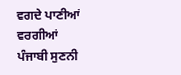ਵਗਦੇ ਪਾਣੀਆਂ ਵਰਗੀਆਂ ਪੰਜਾਬੀ ਸੁਣਨੀ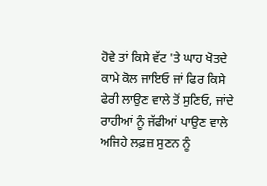ਹੋਵੇ ਤਾਂ ਕਿਸੇ ਵੱਟ 'ਤੇ ਘਾਹ ਖੋਤਦੇ ਕਾਮੇ ਕੋਲ ਜਾਇਓ ਜਾਂ ਫਿਰ ਕਿਸੇ ਫੇਰੀ ਲਾਉਣ ਵਾਲੇ ਤੋਂ ਸੁਣਿਓ, ਜਾਂਦੇ ਰਾਹੀਆਂ ਨੂੰ ਜੱਫੀਆਂ ਪਾਉਣ ਵਾਲੇ ਅਜਿਹੇ ਲਫ਼ਜ਼ ਸੁਣਨ ਨੂੰ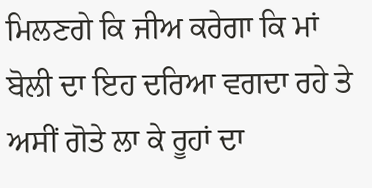ਮਿਲਣਗੇ ਕਿ ਜੀਅ ਕਰੇਗਾ ਕਿ ਮਾਂ ਬੋਲੀ ਦਾ ਇਹ ਦਰਿਆ ਵਗਦਾ ਰਹੇ ਤੇ ਅਸੀਂ ਗੋਤੇ ਲਾ ਕੇ ਰੂਹਾਂ ਦਾ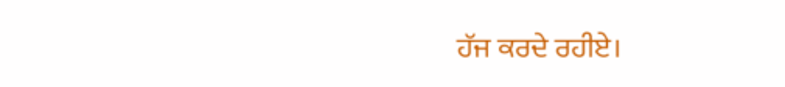ਹੱਜ ਕਰਦੇ ਰਹੀਏ।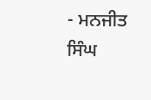- ਮਨਜੀਤ ਸਿੰਘ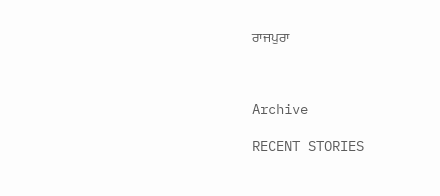ਰਾਜਪੁਰਾ



Archive

RECENT STORIES